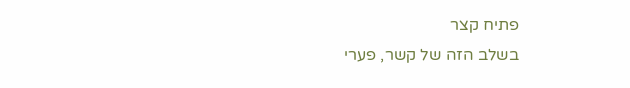פתיח קצר
בשלב הזה של קשר, פערי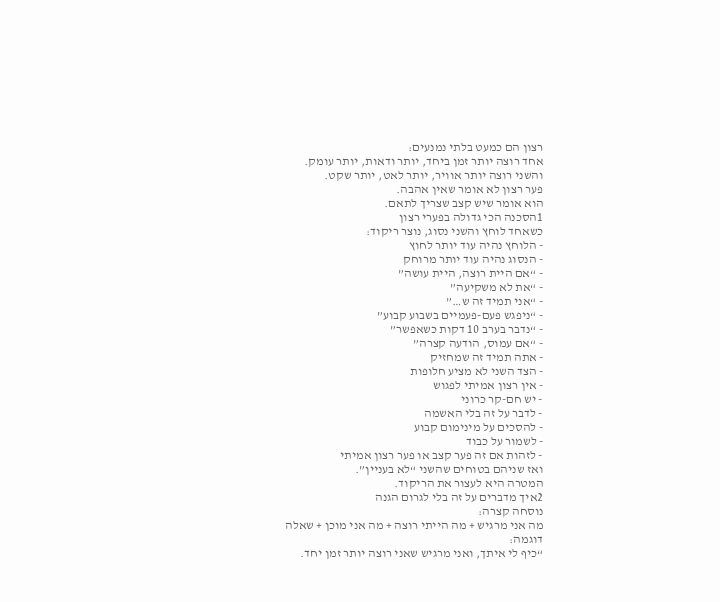רצון הם כמעט בלתי נמנעים:
אחד רוצה יותר זמן ביחד, יותר ודאות, יותר עומק.
והשני רוצה יותר אוויר, יותר לאט, יותר שקט.
פער רצון לא אומר שאין אהבה.
הוא אומר שיש קצב שצריך לתאם.
1הסכנה הכי גדולה בפערי רצון
כשאחד לוחץ והשני נסוג, נוצר ריקוד:
- הלוחץ נהיה עוד יותר לחוץ
- הנסוג נהיה עוד יותר מרוחק
- “אם היית רוצה, היית עושה”
- “את לא משקיעה”
- “אני תמיד זה ש…”
- “ניפגש פעם-פעמיים בשבוע קבוע”
- “נדבר בערב 10 דקות כשאפשר”
- “אם עמוס, הודעה קצרה”
- אתה תמיד זה שמחזיק
- הצד השני לא מציע חלופות
- אין רצון אמיתי לפגוש
- יש חם-קר כרוני
- לדבר על זה בלי האשמה
- להסכים על מינימום קבוע
- לשמור על כבוד
- לזהות אם זה פער קצב או פער רצון אמיתי
ואז שניהם בטוחים שהשני “לא בעניין”.
המטרה היא לעצור את הריקוד.
2איך מדברים על זה בלי לגרום הגנה
נוסחה קצרה:
מה אני מרגיש + מה הייתי רוצה + מה אני מוכן + שאלה
דוגמה:
“כיף לי איתך, ואני מרגיש שאני רוצה יותר זמן יחד.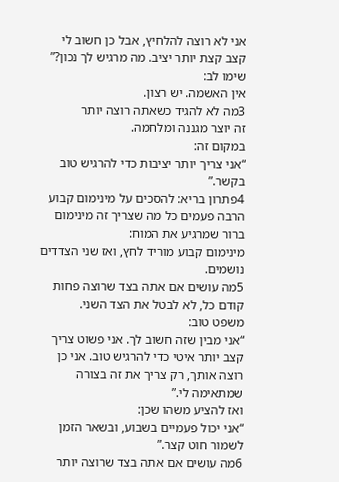אני לא רוצה להלחיץ, אבל כן חשוב לי קצב קצת יותר יציב. מה מרגיש לך נכון?”
שימו לב:
אין האשמה. יש רצון.
3מה לא להגיד כשאתה רוצה יותר
זה יוצר מגננה ומלחמה.
במקום זה:
“אני צריך יותר יציבות כדי להרגיש טוב בקשר.”
4פתרון בריא: להסכים על מינימום קבוע
הרבה פעמים כל מה שצריך זה מינימום ברור שמרגיע את המוח:
מינימום קבוע מוריד לחץ, ואז שני הצדדים נושמים.
5מה עושים אם אתה בצד שרוצה פחות
קודם כל, לא לבטל את הצד השני.
משפט טוב:
“אני מבין שזה חשוב לך. אני פשוט צריך קצב יותר איטי כדי להרגיש טוב. אני כן רוצה אותך, רק צריך את זה בצורה שמתאימה לי.”
ואז להציע משהו שכן:
“אני יכול פעמיים בשבוע, ובשאר הזמן לשמור חוט קצר.”
6מה עושים אם אתה בצד שרוצה יותר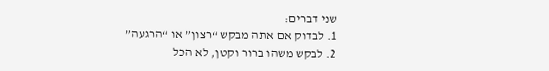שני דברים:
1. לבדוק אם אתה מבקש “רצון” או “הרגעה”
2. לבקש משהו ברור וקטן, לא הכל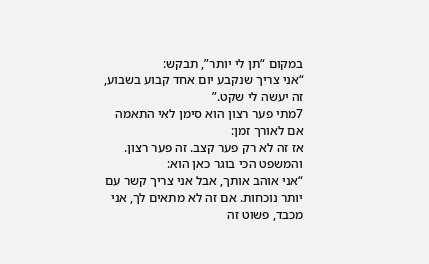במקום “תן לי יותר”, תבקש:
“אני צריך שנקבע יום אחד קבוע בשבוע, זה יעשה לי שקט.”
7מתי פער רצון הוא סימן לאי התאמה
אם לאורך זמן:
אז זה לא רק פער קצב. זה פער רצון.
והמשפט הכי בוגר כאן הוא:
“אני אוהב אותך, אבל אני צריך קשר עם יותר נוכחות. אם זה לא מתאים לך, אני מכבד, פשוט זה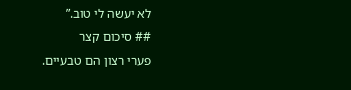לא יעשה לי טוב.”
## סיכום קצר
פערי רצון הם טבעיים.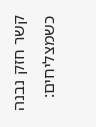קשר חזק נבנה כשמצליחים: